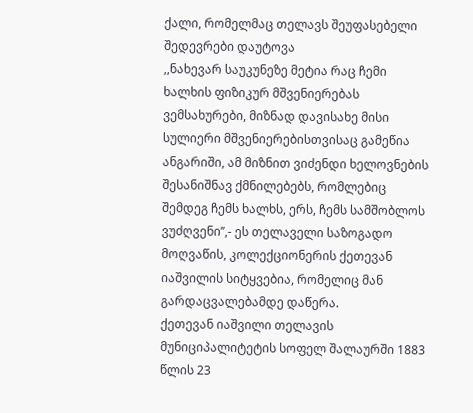ქალი, რომელმაც თელავს შეუფასებელი შედევრები დაუტოვა
,,ნახევარ საუკუნეზე მეტია რაც ჩემი ხალხის ფიზიკურ მშვენიერებას ვემსახურები, მიზნად დავისახე მისი სულიერი მშვენიერებისთვისაც გამეწია ანგარიში, ამ მიზნით ვიძენდი ხელოვნების შესანიშნავ ქმნილებებს, რომლებიც შემდეგ ჩემს ხალხს, ერს, ჩემს სამშობლოს ვუძღვენი’’,- ეს თელაველი საზოგადო მოღვაწის, კოლექციონერის ქეთევან იაშვილის სიტყვებია, რომელიც მან გარდაცვალებამდე დაწერა.
ქეთევან იაშვილი თელავის მუნიციპალიტეტის სოფელ შალაურში 1883 წლის 23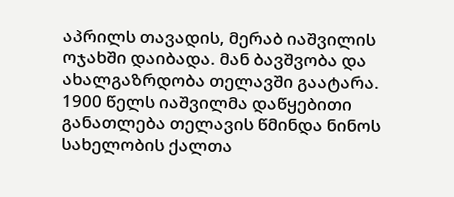აპრილს თავადის, მერაბ იაშვილის ოჯახში დაიბადა. მან ბავშვობა და ახალგაზრდობა თელავში გაატარა. 1900 წელს იაშვილმა დაწყებითი განათლება თელავის წმინდა ნინოს სახელობის ქალთა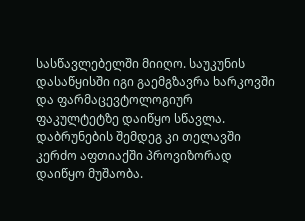სასწავლებელში მიიღო. საუკუნის დასაწყისში იგი გაემგზავრა ხარკოვში და ფარმაცევტოლოგიურ ფაკულტეტზე დაიწყო სწავლა. დაბრუნების შემდეგ კი თელავში კერძო აფთიაქში პროვიზორად დაიწყო მუშაობა.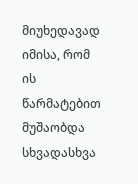მიუხედავად იმისა, რომ ის წარმატებით მუშაობდა სხვადასხვა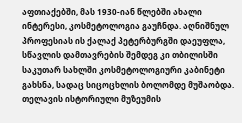აფთიაქებში, მას 1930-იან წლებში ახალი ინტერესი, კოსმეტოლოგია გაუჩნდა. აღნიშნულ პროფესიას ის ქალაქ პეტერბურგში დაეუფლა, სწავლის დამთავრების შემდეგ კი თბილისში საკუთარ სახლში კოსმეტოლოგიური კაბინეტი გახსნა, სადაც სიცოცხლის ბოლომდე მუშაობდა.
თელავის ისტორიული მუზეუმის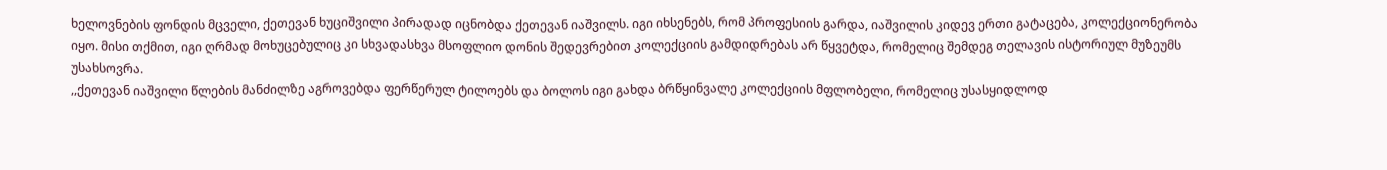ხელოვნების ფონდის მცველი, ქეთევან ხუციშვილი პირადად იცნობდა ქეთევან იაშვილს. იგი იხსენებს, რომ პროფესიის გარდა, იაშვილის კიდევ ერთი გატაცება, კოლექციონერობა იყო. მისი თქმით, იგი ღრმად მოხუცებულიც კი სხვადასხვა მსოფლიო დონის შედევრებით კოლექციის გამდიდრებას არ წყვეტდა, რომელიც შემდეგ თელავის ისტორიულ მუზეუმს უსახსოვრა.
,,ქეთევან იაშვილი წლების მანძილზე აგროვებდა ფერწერულ ტილოებს და ბოლოს იგი გახდა ბრწყინვალე კოლექციის მფლობელი, რომელიც უსასყიდლოდ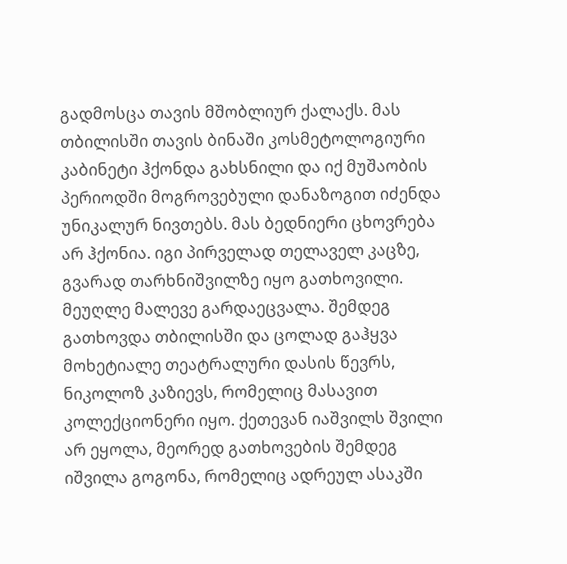გადმოსცა თავის მშობლიურ ქალაქს. მას თბილისში თავის ბინაში კოსმეტოლოგიური კაბინეტი ჰქონდა გახსნილი და იქ მუშაობის პერიოდში მოგროვებული დანაზოგით იძენდა უნიკალურ ნივთებს. მას ბედნიერი ცხოვრება არ ჰქონია. იგი პირველად თელაველ კაცზე, გვარად თარხნიშვილზე იყო გათხოვილი. მეუღლე მალევე გარდაეცვალა. შემდეგ გათხოვდა თბილისში და ცოლად გაჰყვა მოხეტიალე თეატრალური დასის წევრს, ნიკოლოზ კაზიევს, რომელიც მასავით კოლექციონერი იყო. ქეთევან იაშვილს შვილი არ ეყოლა, მეორედ გათხოვების შემდეგ იშვილა გოგონა, რომელიც ადრეულ ასაკში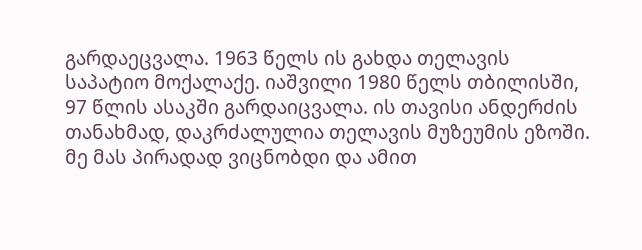გარდაეცვალა. 1963 წელს ის გახდა თელავის საპატიო მოქალაქე. იაშვილი 1980 წელს თბილისში, 97 წლის ასაკში გარდაიცვალა. ის თავისი ანდერძის თანახმად, დაკრძალულია თელავის მუზეუმის ეზოში. მე მას პირადად ვიცნობდი და ამით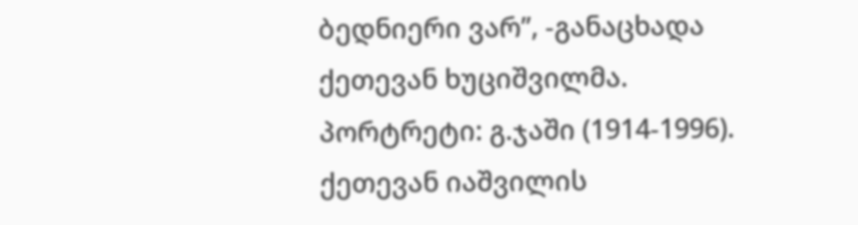ბედნიერი ვარ’’, -განაცხადა ქეთევან ხუციშვილმა.
პორტრეტი: გ.ჯაში (1914-1996). ქეთევან იაშვილის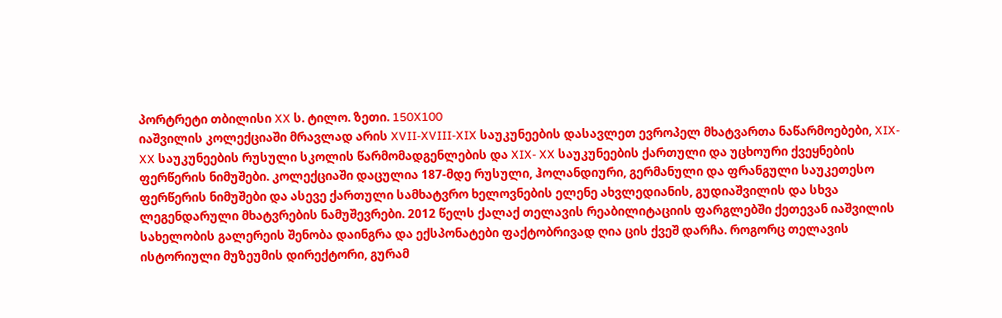პორტრეტი თბილისი XX ს. ტილო. ზეთი. 150X100
იაშვილის კოლექციაში მრავლად არის XVII-XVIII-XIX საუკუნეების დასავლეთ ევროპელ მხატვართა ნაწარმოებები, XIX- XX საუკუნეების რუსული სკოლის წარმომადგენლების და XIX- XX საუკუნეების ქართული და უცხოური ქვეყნების ფერწერის ნიმუშები. კოლექციაში დაცულია 187-მდე რუსული, ჰოლანდიური, გერმანული და ფრანგული საუკეთესო ფერწერის ნიმუშები და ასევე ქართული სამხატვრო ხელოვნების ელენე ახვლედიანის, გუდიაშვილის და სხვა ლეგენდარული მხატვრების ნამუშევრები. 2012 წელს ქალაქ თელავის რეაბილიტაციის ფარგლებში ქეთევან იაშვილის სახელობის გალერეის შენობა დაინგრა და ექსპონატები ფაქტობრივად ღია ცის ქვეშ დარჩა. როგორც თელავის ისტორიული მუზეუმის დირექტორი, გურამ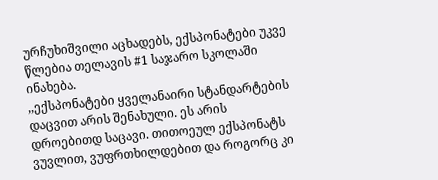ურჩუხიშვილი აცხადებს, ექსპონატები უკვე წლებია თელავის #1 საჯარო სკოლაში ინახება.
,,ექსპონატები ყველანაირი სტანდარტების დაცვით არის შენახული. ეს არის დროებითდ საცავი. თითოეულ ექსპონატს ვუვლით, ვუფრთხილდებით და როგორც კი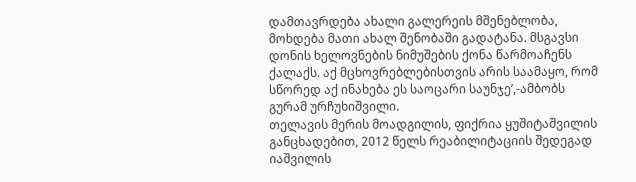დამთავრდება ახალი გალერეის მშენებლობა, მოხდება მათი ახალ შენობაში გადატანა. მსგავსი დონის ხელოვნების ნიმუშების ქონა წარმოაჩენს ქალაქს. აქ მცხოვრებლებისთვის არის საამაყო, რომ სწორედ აქ ინახება ეს საოცარი საუნჯე’,-ამბობს გურამ ურჩუხიშვილი.
თელავის მერის მოადგილის, ფიქრია ყუშიტაშვილის განცხადებით, 2012 წელს რეაბილიტაციის შედეგად იაშვილის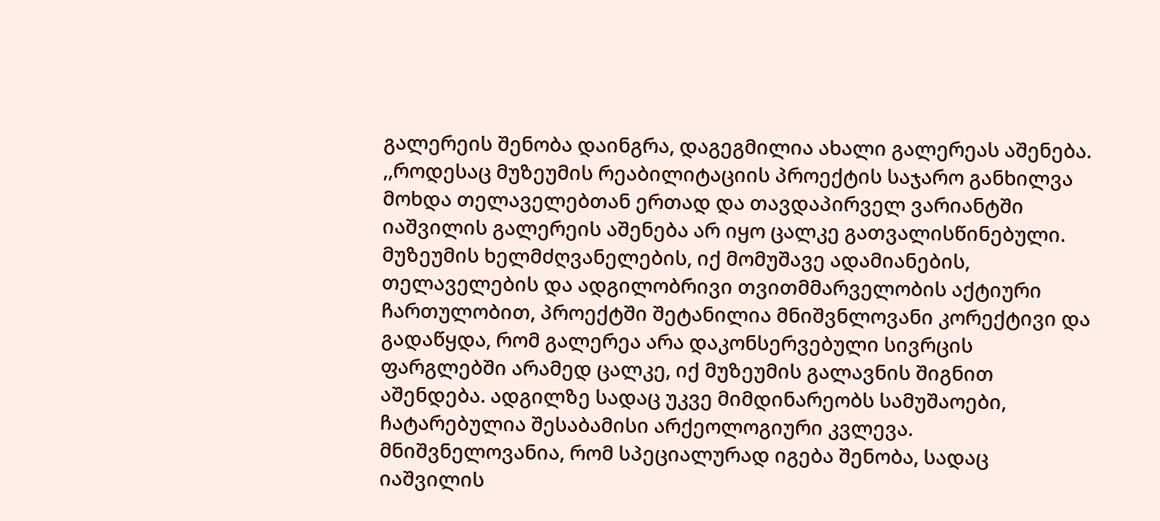გალერეის შენობა დაინგრა, დაგეგმილია ახალი გალერეას აშენება.
,,როდესაც მუზეუმის რეაბილიტაციის პროექტის საჯარო განხილვა მოხდა თელაველებთან ერთად და თავდაპირველ ვარიანტში იაშვილის გალერეის აშენება არ იყო ცალკე გათვალისწინებული. მუზეუმის ხელმძღვანელების, იქ მომუშავე ადამიანების, თელაველების და ადგილობრივი თვითმმარველობის აქტიური ჩართულობით, პროექტში შეტანილია მნიშვნლოვანი კორექტივი და გადაწყდა, რომ გალერეა არა დაკონსერვებული სივრცის ფარგლებში არამედ ცალკე, იქ მუზეუმის გალავნის შიგნით აშენდება. ადგილზე სადაც უკვე მიმდინარეობს სამუშაოები, ჩატარებულია შესაბამისი არქეოლოგიური კვლევა. მნიშვნელოვანია, რომ სპეციალურად იგება შენობა, სადაც იაშვილის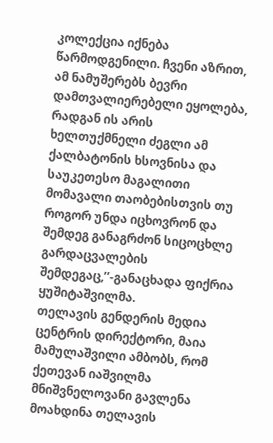კოლექცია იქნება წარმოდგენილი. ჩვენი აზრით, ამ ნამუშერებს ბევრი დამთვალიერებელი ეყოლება, რადგან ის არის ხელთუქმნელი ძეგლი ამ ქალბატონის ხსოვნისა და საუკეთესო მაგალითი მომავალი თაობებისთვის თუ როგორ უნდა იცხოვრონ და შემდეგ განაგრძონ სიცოცხლე გარდაცვალების შემდეგაც,’’-განაცხადა ფიქრია ყუშიტაშვილმა.
თელავის გენდერის მედია ცენტრის დირექტორი, მაია მამულაშვილი ამბობს, რომ ქეთევან იაშვილმა მნიშვნელოვანი გავლენა მოახდინა თელავის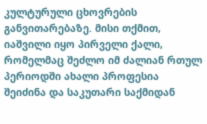კულტურული ცხოვრების განვითარებაზე. მისი თქმით, იაშვილი იყო პირველი ქალი, რომელმაც შეძლო იმ ძალიან რთულ პერიოდში ახალი პროფესია შეიძინა და საკუთარი საქმიდან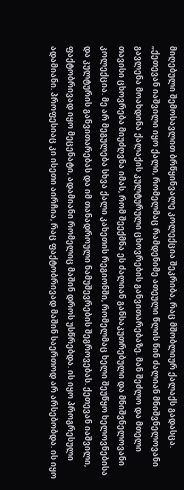მიღებული შემოსავლით ბრწყინვალე კოლექცია შეკრიბა, რაც მშობლიურ ქალაქს გადასცა.
„ქეთევან იაშვილი იყო ქალი, რომელმაც რამდენიმე ათეული წლის წინ ძალიან მნიშვნელოვანი გავლენა მოახდინა ქალაქის კულტურული ცხოვრების განვითარებაზე. მან შეძლო და მთელი თავისი ცხოვრება მიუძღვნა იმას, რომ შეექმნა ეს ძალიან განსაკუთრებული და მნიშვნელოვანი კოლექცია. მე არ მეგულება სხვა ქალი კახეთის რეგიონში, რომელმაც ხელი შეუწყო ხელოვნებისა და კულტურის განვითარებას და იმ თანადროული ნამუშევრების შეგროვებას. ქეთევან იაშვილი, ფაქტობრივად იყო მეცენატი, ადამიანი რომელიც მაშინ დროს უსწრებდა. ის იყო პროგრესული ადამიანი. პროფესიაც კი ისეთი აირჩია, რაც ფაქტობრივად მაშინ საერთოდ არ არსებობდა. ის იყო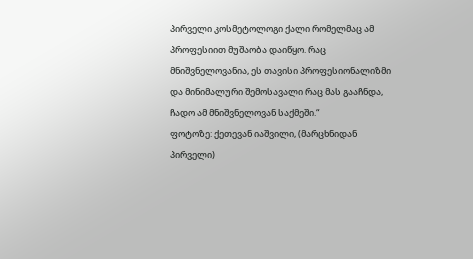პირველი კოსმეტოლოგი ქალი რომელმაც ამ პროფესიით მუშაობა დაიწყო. რაც მნიშვნელოვანია, ეს თავისი პროფესიონალიზმი და მინიმალური შემოსავალი რაც მას გააჩნდა, ჩადო ამ მნიშვნელოვან საქმეში.“
ფოტოზე: ქეთევან იაშვილი, (მარცხნიდან პირველი)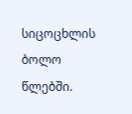სიცოცხლის ბოლო წლებში.